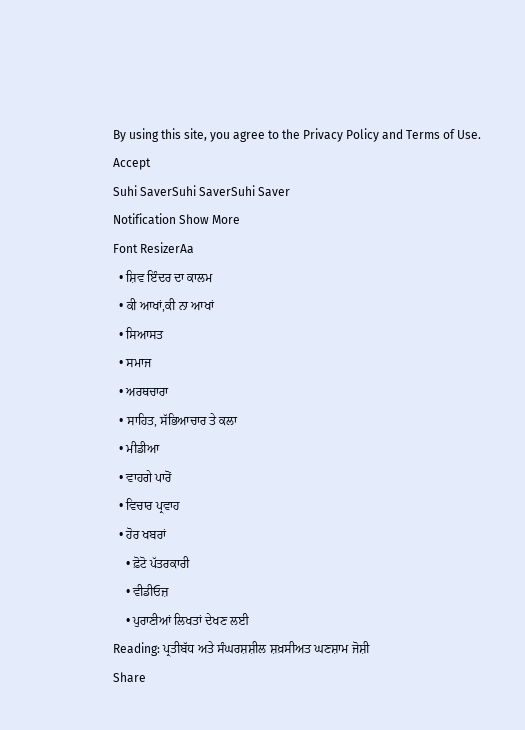By using this site, you agree to the Privacy Policy and Terms of Use.
Accept
Suhi SaverSuhi SaverSuhi Saver
Notification Show More
Font ResizerAa
  • ਸ਼ਿਵ ਇੰਦਰ ਦਾ ਕਾਲਮ
  • ਕੀ ਆਖਾਂ,ਕੀ ਨਾ ਆਖਾਂ
  • ਸਿਆਸਤ
  • ਸਮਾਜ
  • ਅਰਥਚਾਰਾ
  • ਸਾਹਿਤ, ਸੱਭਿਆਚਾਰ ਤੇ ਕਲਾ
  • ਮੀਡੀਆ
  • ਵਾਹਗੇ ਪਾਰੋਂ
  • ਵਿਚਾਰ ਪ੍ਰਵਾਹ
  • ਹੋਰ ਖਬਰਾਂ
    • ਫ਼ੋਟੋ ਪੱਤਰਕਾਰੀ
    • ਵੀਡੀਓਜ਼
    • ਪੁਰਾਣੀਆਂ ਲਿਖਤਾਂ ਦੇਖਣ ਲਈ
Reading: ਪ੍ਰਤੀਬੱਧ ਅਤੇ ਸੰਘਰਸ਼ਸ਼ੀਲ ਸ਼ਖ਼ਸੀਅਤ ਘਣਸ਼ਾਮ ਜੋਸ਼ੀ
Share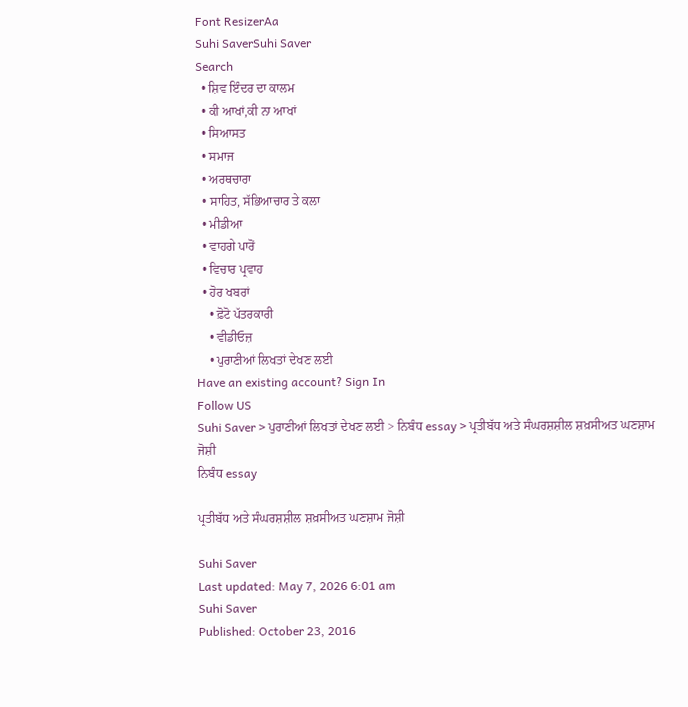Font ResizerAa
Suhi SaverSuhi Saver
Search
  • ਸ਼ਿਵ ਇੰਦਰ ਦਾ ਕਾਲਮ
  • ਕੀ ਆਖਾਂ,ਕੀ ਨਾ ਆਖਾਂ
  • ਸਿਆਸਤ
  • ਸਮਾਜ
  • ਅਰਥਚਾਰਾ
  • ਸਾਹਿਤ, ਸੱਭਿਆਚਾਰ ਤੇ ਕਲਾ
  • ਮੀਡੀਆ
  • ਵਾਹਗੇ ਪਾਰੋਂ
  • ਵਿਚਾਰ ਪ੍ਰਵਾਹ
  • ਹੋਰ ਖਬਰਾਂ
    • ਫ਼ੋਟੋ ਪੱਤਰਕਾਰੀ
    • ਵੀਡੀਓਜ਼
    • ਪੁਰਾਣੀਆਂ ਲਿਖਤਾਂ ਦੇਖਣ ਲਈ
Have an existing account? Sign In
Follow US
Suhi Saver > ਪੁਰਾਣੀਆਂ ਲਿਖਤਾਂ ਦੇਖਣ ਲਈ > ਨਿਬੰਧ essay > ਪ੍ਰਤੀਬੱਧ ਅਤੇ ਸੰਘਰਸ਼ਸ਼ੀਲ ਸ਼ਖ਼ਸੀਅਤ ਘਣਸ਼ਾਮ ਜੋਸ਼ੀ
ਨਿਬੰਧ essay

ਪ੍ਰਤੀਬੱਧ ਅਤੇ ਸੰਘਰਸ਼ਸ਼ੀਲ ਸ਼ਖ਼ਸੀਅਤ ਘਣਸ਼ਾਮ ਜੋਸ਼ੀ

Suhi Saver
Last updated: May 7, 2026 6:01 am
Suhi Saver
Published: October 23, 2016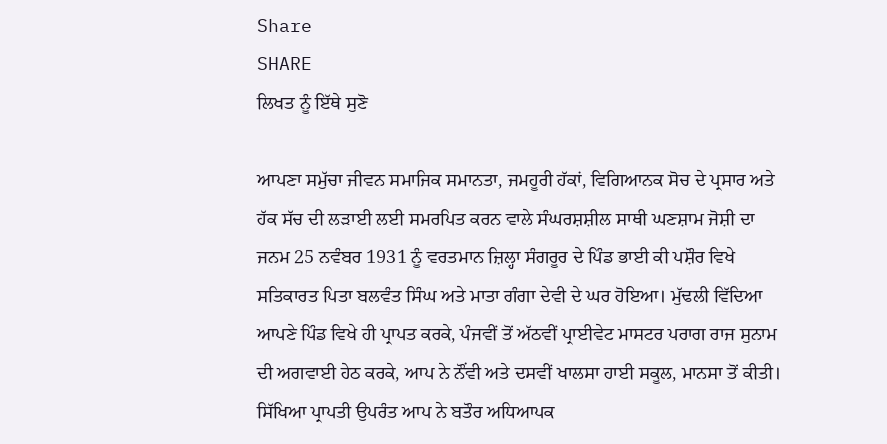Share
SHARE
ਲਿਖਤ ਨੂੰ ਇੱਥੇ ਸੁਣੋ

ਆਪਣਾ ਸਮੁੱਚਾ ਜੀਵਨ ਸਮਾਜਿਕ ਸਮਾਨਤਾ, ਜਮਹੂਰੀ ਹੱਕਾਂ, ਵਿਗਿਆਨਕ ਸੋਚ ਦੇ ਪ੍ਰਸਾਰ ਅਤੇ ਹੱਕ ਸੱਚ ਦੀ ਲੜਾਈ ਲਈ ਸਮਰਪਿਤ ਕਰਨ ਵਾਲੇ ਸੰਘਰਸ਼ਸ਼ੀਲ ਸਾਥੀ ਘਣਸ਼ਾਮ ਜੋਸ਼ੀ ਦਾ ਜਨਮ 25 ਨਵੰਬਰ 1931 ਨੂੰ ਵਰਤਮਾਨ ਜ਼ਿਲ੍ਹਾ ਸੰਗਰੂਰ ਦੇ ਪਿੰਡ ਭਾਈ ਕੀ ਪਸ਼ੌਰ ਵਿਖੇ ਸਤਿਕਾਰਤ ਪਿਤਾ ਬਲਵੰਤ ਸਿੰਘ ਅਤੇ ਮਾਤਾ ਗੰਗਾ ਦੇਵੀ ਦੇ ਘਰ ਹੋਇਆ। ਮੁੱਢਲੀ ਵਿੱਦਿਆ ਆਪਣੇ ਪਿੰਡ ਵਿਖੇ ਹੀ ਪ੍ਰਾਪਤ ਕਰਕੇ, ਪੰਜਵੀਂ ਤੋਂ ਅੱਠਵੀਂ ਪ੍ਰਾਈਵੇਟ ਮਾਸਟਰ ਪਰਾਗ ਰਾਜ ਸੁਨਾਮ ਦੀ ਅਗਵਾਈ ਹੇਠ ਕਰਕੇ, ਆਪ ਨੇ ਨੌਂਵੀ ਅਤੇ ਦਸਵੀਂ ਖਾਲਸਾ ਹਾਈ ਸਕੂਲ, ਮਾਨਸਾ ਤੋਂ ਕੀਤੀ। ਸਿੱਖਿਆ ਪ੍ਰਾਪਤੀ ਉਪਰੰਤ ਆਪ ਨੇ ਬਤੌਰ ਅਧਿਆਪਕ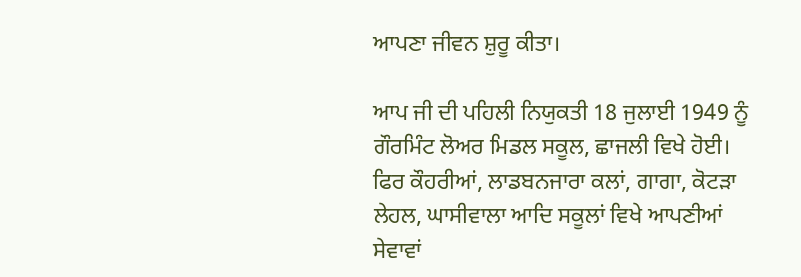ਆਪਣਾ ਜੀਵਨ ਸ਼ੁਰੂ ਕੀਤਾ।

ਆਪ ਜੀ ਦੀ ਪਹਿਲੀ ਨਿਯੁਕਤੀ 18 ਜੁਲਾਈ 1949 ਨੂੰ ਗੌਰਮਿੰਟ ਲੋਅਰ ਮਿਡਲ ਸਕੂਲ, ਛਾਜਲੀ ਵਿਖੇ ਹੋਈ। ਫਿਰ ਕੌਹਰੀਆਂ, ਲਾਡਬਨਜਾਰਾ ਕਲਾਂ, ਗਾਗਾ, ਕੋਟੜਾ ਲੇਹਲ, ਘਾਸੀਵਾਲਾ ਆਦਿ ਸਕੂਲਾਂ ਵਿਖੇ ਆਪਣੀਆਂ ਸੇਵਾਵਾਂ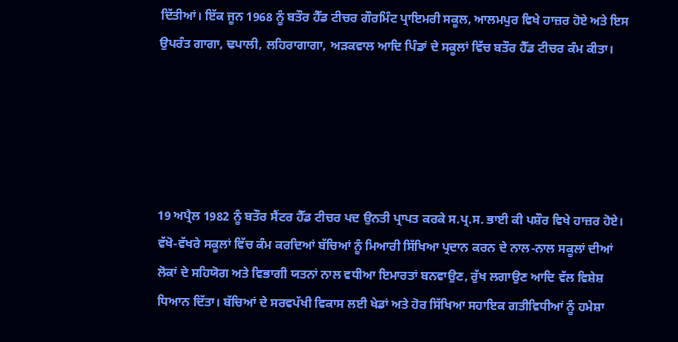ਦਿੱਤੀਆਂ। ਇੱਕ ਜੂਨ 1968 ਨੂੰ ਬਤੌਰ ਹੈੱਡ ਟੀਚਰ ਗੌਰਮਿੰਟ ਪ੍ਰਾਇਮਰੀ ਸਕੂਲ, ਆਲਮਪੁਰ ਵਿਖੇ ਹਾਜ਼ਰ ਹੋਏ ਅਤੇ ਇਸ ਉਪਰੰਤ ਗਾਗਾ, ਢਪਾਲੀ, ਲਹਿਰਾਗਾਗਾ, ਅੜਕਵਾਲ ਆਦਿ ਪਿੰਡਾਂ ਦੇ ਸਕੂਲਾਂ ਵਿੱਚ ਬਤੌਰ ਹੈੱਡ ਟੀਚਰ ਕੰਮ ਕੀਤਾ।





19 ਅਪ੍ਰੈਲ 1982 ਨੂੰ ਬਤੌਰ ਸੈਂਟਰ ਹੈੱਡ ਟੀਚਰ ਪਦ ਉਨਤੀ ਪ੍ਰਾਪਤ ਕਰਕੇ ਸ.ਪ੍ਰ.ਸ. ਭਾਈ ਕੀ ਪਸ਼ੌਰ ਵਿਖੇ ਹਾਜ਼ਰ ਹੋਏ। ਵੱਖੋ-ਵੱਖਰੇ ਸਕੂਲਾਂ ਵਿੱਚ ਕੰਮ ਕਰਦਿਆਂ ਬੱਚਿਆਂ ਨੂੰ ਮਿਆਰੀ ਸਿੱਖਿਆ ਪ੍ਰਦਾਨ ਕਰਨ ਦੇ ਨਾਲ-ਨਾਲ ਸਕੂਲਾਂ ਦੀਆਂ ਲੋਕਾਂ ਦੇ ਸਹਿਯੋਗ ਅਤੇ ਵਿਭਾਗੀ ਯਤਨਾਂ ਨਾਲ ਵਧੀਆ ਇਮਾਰਤਾਂ ਬਨਵਾਉਣ, ਰੁੱਖ ਲਗਾਉਣ ਆਦਿ ਵੱਲ ਵਿਸ਼ੇਸ਼ ਧਿਆਨ ਦਿੱਤਾ। ਬੱਚਿਆਂ ਦੇ ਸਰਵਪੱਖੀ ਵਿਕਾਸ ਲਈ ਖੇਡਾਂ ਅਤੇ ਹੋਰ ਸਿੱਖਿਆ ਸਹਾਇਕ ਗਤੀਵਿਧੀਆਂ ਨੂੰ ਹਮੇਸ਼ਾ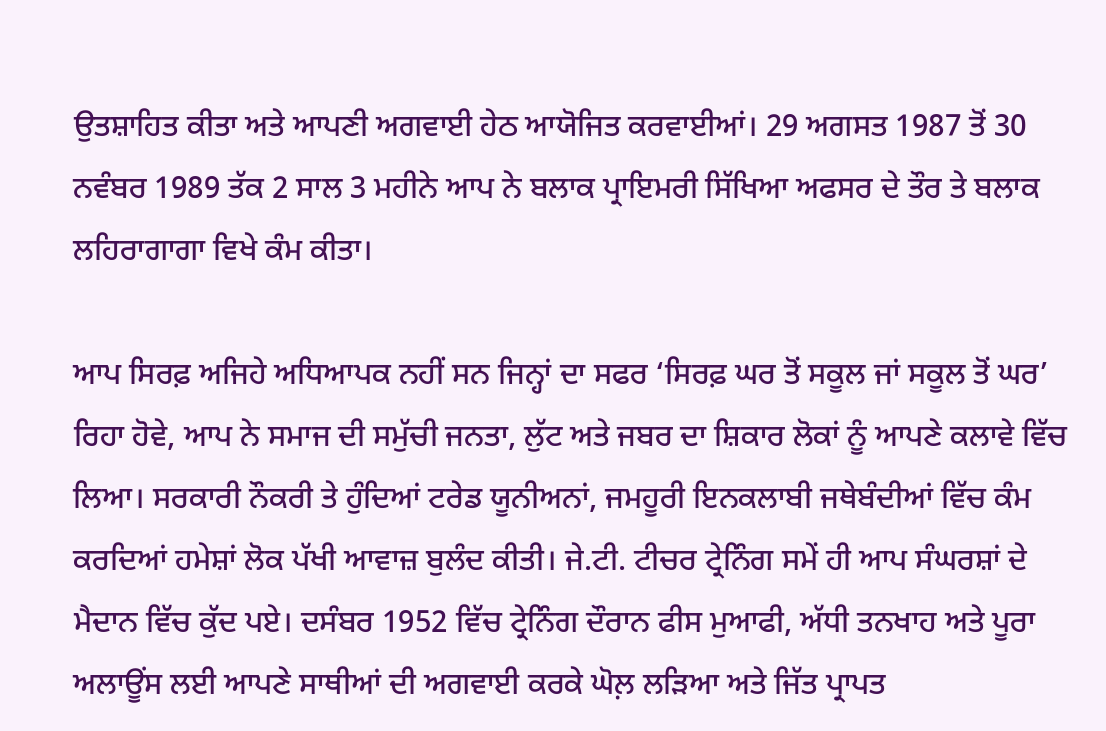ਉਤਸ਼ਾਹਿਤ ਕੀਤਾ ਅਤੇ ਆਪਣੀ ਅਗਵਾਈ ਹੇਠ ਆਯੋਜਿਤ ਕਰਵਾਈਆਂ। 29 ਅਗਸਤ 1987 ਤੋਂ 30 ਨਵੰਬਰ 1989 ਤੱਕ 2 ਸਾਲ 3 ਮਹੀਨੇ ਆਪ ਨੇ ਬਲਾਕ ਪ੍ਰਾਇਮਰੀ ਸਿੱਖਿਆ ਅਫਸਰ ਦੇ ਤੌਰ ਤੇ ਬਲਾਕ ਲਹਿਰਾਗਾਗਾ ਵਿਖੇ ਕੰਮ ਕੀਤਾ।

ਆਪ ਸਿਰਫ਼ ਅਜਿਹੇ ਅਧਿਆਪਕ ਨਹੀਂ ਸਨ ਜਿਨ੍ਹਾਂ ਦਾ ਸਫਰ ‘ਸਿਰਫ਼ ਘਰ ਤੋਂ ਸਕੂਲ ਜਾਂ ਸਕੂਲ ਤੋਂ ਘਰ’ ਰਿਹਾ ਹੋਵੇ, ਆਪ ਨੇ ਸਮਾਜ ਦੀ ਸਮੁੱਚੀ ਜਨਤਾ, ਲੁੱਟ ਅਤੇ ਜਬਰ ਦਾ ਸ਼ਿਕਾਰ ਲੋਕਾਂ ਨੂੰ ਆਪਣੇ ਕਲਾਵੇ ਵਿੱਚ ਲਿਆ। ਸਰਕਾਰੀ ਨੌਕਰੀ ਤੇ ਹੁੰਦਿਆਂ ਟਰੇਡ ਯੂਨੀਅਨਾਂ, ਜਮਹੂਰੀ ਇਨਕਲਾਬੀ ਜਥੇਬੰਦੀਆਂ ਵਿੱਚ ਕੰਮ ਕਰਦਿਆਂ ਹਮੇਸ਼ਾਂ ਲੋਕ ਪੱਖੀ ਆਵਾਜ਼ ਬੁਲੰਦ ਕੀਤੀ। ਜੇ.ਟੀ. ਟੀਚਰ ਟ੍ਰੇਨਿੰਗ ਸਮੇਂ ਹੀ ਆਪ ਸੰਘਰਸ਼ਾਂ ਦੇ ਮੈਦਾਨ ਵਿੱਚ ਕੁੱਦ ਪਏ। ਦਸੰਬਰ 1952 ਵਿੱਚ ਟ੍ਰੇਨਿੰਗ ਦੌਰਾਨ ਫੀਸ ਮੁਆਫੀ, ਅੱਧੀ ਤਨਖਾਹ ਅਤੇ ਪੂਰਾ ਅਲਾਊਂਸ ਲਈ ਆਪਣੇ ਸਾਥੀਆਂ ਦੀ ਅਗਵਾਈ ਕਰਕੇ ਘੋਲ਼ ਲੜਿਆ ਅਤੇ ਜਿੱਤ ਪ੍ਰਾਪਤ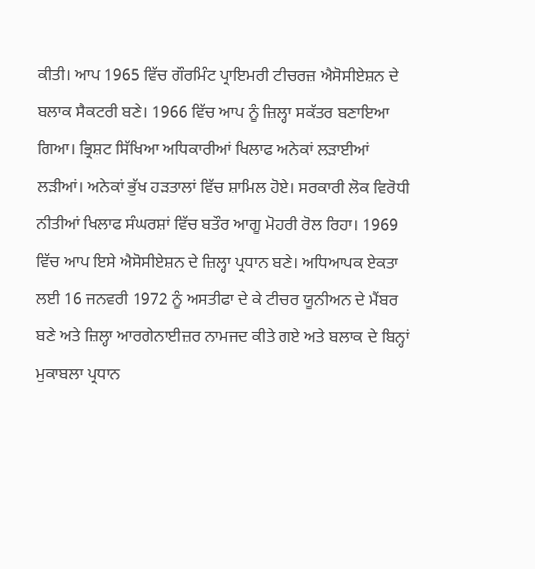ਕੀਤੀ। ਆਪ 1965 ਵਿੱਚ ਗੌਰਮਿੰਟ ਪ੍ਰਾਇਮਰੀ ਟੀਚਰਜ਼ ਐਸੋਸੀਏਸ਼ਨ ਦੇ ਬਲਾਕ ਸੈਕਟਰੀ ਬਣੇ। 1966 ਵਿੱਚ ਆਪ ਨੂੰ ਜ਼ਿਲ੍ਹਾ ਸਕੱਤਰ ਬਣਾਇਆ ਗਿਆ। ਭ੍ਰਿਸ਼ਟ ਸਿੱਖਿਆ ਅਧਿਕਾਰੀਆਂ ਖਿਲਾਫ ਅਨੇਕਾਂ ਲੜਾਈਆਂ ਲੜੀਆਂ। ਅਨੇਕਾਂ ਭੁੱਖ ਹੜਤਾਲਾਂ ਵਿੱਚ ਸ਼ਾਮਿਲ ਹੋਏ। ਸਰਕਾਰੀ ਲੋਕ ਵਿਰੋਧੀ ਨੀਤੀਆਂ ਖਿਲਾਫ ਸੰਘਰਸ਼ਾਂ ਵਿੱਚ ਬਤੌਰ ਆਗੂ ਮੋਹਰੀ ਰੋਲ ਰਿਹਾ। 1969 ਵਿੱਚ ਆਪ ਇਸੇ ਐਸੋਸੀਏਸ਼ਨ ਦੇ ਜ਼ਿਲ੍ਹਾ ਪ੍ਰਧਾਨ ਬਣੇ। ਅਧਿਆਪਕ ਏਕਤਾ ਲਈ 16 ਜਨਵਰੀ 1972 ਨੂੰ ਅਸਤੀਫਾ ਦੇ ਕੇ ਟੀਚਰ ਯੂਨੀਅਨ ਦੇ ਮੈਂਬਰ ਬਣੇ ਅਤੇ ਜ਼ਿਲ੍ਹਾ ਆਰਗੇਨਾਈਜ਼ਰ ਨਾਮਜਦ ਕੀਤੇ ਗਏ ਅਤੇ ਬਲਾਕ ਦੇ ਬਿਨ੍ਹਾਂ ਮੁਕਾਬਲਾ ਪ੍ਰਧਾਨ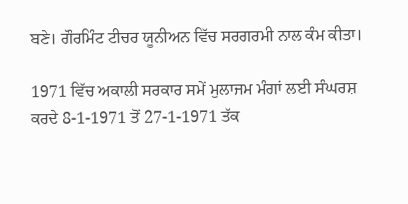ਬਣੇ। ਗੌਰਮਿੰਟ ਟੀਚਰ ਯੂਨੀਅਨ ਵਿੱਚ ਸਰਗਰਮੀ ਨਾਲ ਕੰਮ ਕੀਤਾ।

1971 ਵਿੱਚ ਅਕਾਲੀ ਸਰਕਾਰ ਸਮੇਂ ਮੁਲਾਜਮ ਮੰਗਾਂ ਲਈ ਸੰਘਰਸ਼ ਕਰਦੇ 8-1-1971 ਤੋਂ 27-1-1971 ਤੱਕ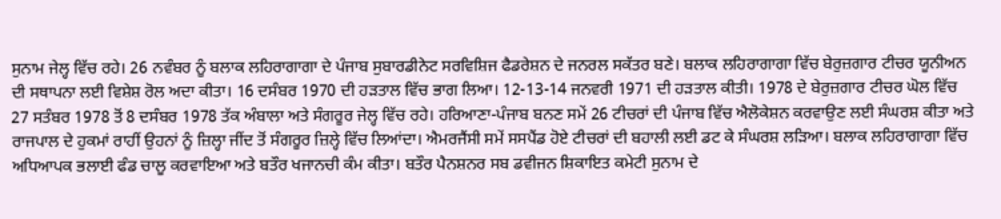ਸੁਨਾਮ ਜੇਲ੍ਹ ਵਿੱਚ ਰਹੇ। 26 ਨਵੰਬਰ ਨੂੰ ਬਲਾਕ ਲਹਿਰਾਗਾਗਾ ਦੇ ਪੰਜਾਬ ਸੁਬਾਰਡੀਨੇਟ ਸਰਵਿਸ਼ਿਜ ਫੈਡਰੇਸ਼ਨ ਦੇ ਜਨਰਲ ਸਕੱਤਰ ਬਣੇ। ਬਲਾਕ ਲਹਿਰਾਗਾਗਾ ਵਿੱਚ ਬੇਰੁਜ਼ਗਾਰ ਟੀਚਰ ਯੂਨੀਅਨ ਦੀ ਸਥਾਪਨਾ ਲਈ ਵਿਸ਼ੇਸ਼ ਰੋਲ ਅਦਾ ਕੀਤਾ। 16 ਦਸੰਬਰ 1970 ਦੀ ਹੜਤਾਲ ਵਿੱਚ ਭਾਗ ਲਿਆ। 12-13-14 ਜਨਵਰੀ 1971 ਦੀ ਹੜਤਾਲ ਕੀਤੀ। 1978 ਦੇ ਬੇਰੁਜ਼ਗਾਰ ਟੀਚਰ ਘੋਲ ਵਿੱਚ 27 ਸਤੰਬਰ 1978 ਤੋਂ 8 ਦਸੰਬਰ 1978 ਤੱਕ ਅੰਬਾਲਾ ਅਤੇ ਸੰਗਰੂਰ ਜੇਲ੍ਹ ਵਿੱਚ ਰਹੇ। ਹਰਿਆਣਾ-ਪੰਜਾਬ ਬਨਣ ਸਮੇਂ 26 ਟੀਚਰਾਂ ਦੀ ਪੰਜਾਬ ਵਿੱਚ ਐਲੋਕੇਸ਼ਨ ਕਰਵਾਉਣ ਲਈ ਸੰਘਰਸ਼ ਕੀਤਾ ਅਤੇ ਰਾਜਪਾਲ ਦੇ ਹੁਕਮਾਂ ਰਾਹੀਂ ਉਹਨਾਂ ਨੂੰ ਜ਼ਿਲ੍ਹਾ ਜੀਂਦ ਤੋਂ ਸੰਗਰੂਰ ਜ਼ਿਲ੍ਹੇ ਵਿੱਚ ਲਿਆਂਦਾ। ਐਮਰਜੈਂਸੀ ਸਮੇਂ ਸਸਪੈਂਡ ਹੋਏ ਟੀਚਰਾਂ ਦੀ ਬਹਾਲੀ ਲਈ ਡਟ ਕੇ ਸੰਘਰਸ਼ ਲੜਿਆ। ਬਲਾਕ ਲਹਿਰਾਗਾਗਾ ਵਿੱਚ ਅਧਿਆਪਕ ਭਲਾਈ ਫੰਡ ਚਾਲੂ ਕਰਵਾਇਆ ਅਤੇ ਬਤੌਰ ਖਜਾਨਚੀ ਕੰਮ ਕੀਤਾ। ਬਤੌਰ ਪੈਨਸ਼ਨਰ ਸਬ ਡਵੀਜਨ ਸ਼ਿਕਾਇਤ ਕਮੇਟੀ ਸੁਨਾਮ ਦੇ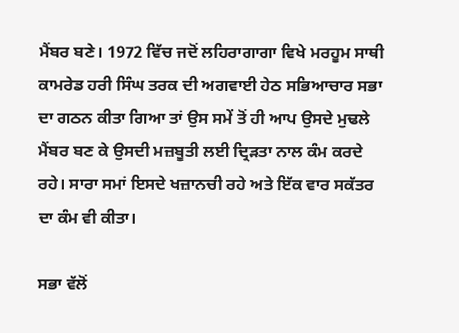ਮੈਂਬਰ ਬਣੇ। 1972 ਵਿੱਚ ਜਦੋਂ ਲਹਿਰਾਗਾਗਾ ਵਿਖੇ ਮਰਹੂਮ ਸਾਥੀ ਕਾਮਰੇਡ ਹਰੀ ਸਿੰਘ ਤਰਕ ਦੀ ਅਗਵਾਈ ਹੇਠ ਸਭਿਆਚਾਰ ਸਭਾ ਦਾ ਗਠਨ ਕੀਤਾ ਗਿਆ ਤਾਂ ਉਸ ਸਮੇਂ ਤੋਂ ਹੀ ਆਪ ਉਸਦੇ ਮੁਢਲੇ ਮੈਂਬਰ ਬਣ ਕੇ ਉਸਦੀ ਮਜ਼ਬੂਤੀ ਲਈ ਦ੍ਰਿੜਤਾ ਨਾਲ ਕੰਮ ਕਰਦੇ ਰਹੇ। ਸਾਰਾ ਸਮਾਂ ਇਸਦੇ ਖਜ਼ਾਨਚੀ ਰਹੇ ਅਤੇ ਇੱਕ ਵਾਰ ਸਕੱਤਰ ਦਾ ਕੰਮ ਵੀ ਕੀਤਾ।

ਸਭਾ ਵੱਲੋਂ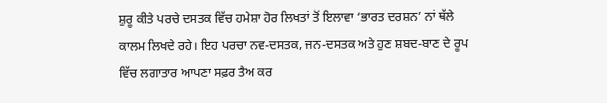ਸ਼ੁਰੂ ਕੀਤੇ ਪਰਚੇ ਦਸਤਕ ਵਿੱਚ ਹਮੇਸ਼ਾ ਹੋਰ ਲਿਖਤਾਂ ਤੋਂ ਇਲਾਵਾ ‘ਭਾਰਤ ਦਰਸ਼ਨ’ ਨਾਂ ਥੱਲੇ ਕਾਲਮ ਲਿਖਦੇ ਰਹੇ। ਇਹ ਪਰਚਾ ਨਵ-ਦਸਤਕ, ਜਨ-ਦਸਤਕ ਅਤੇ ਹੁਣ ਸ਼ਬਦ-ਬਾਣ ਦੇ ਰੂਪ ਵਿੱਚ ਲਗਾਤਾਰ ਆਪਣਾ ਸਫ਼ਰ ਤੈਅ ਕਰ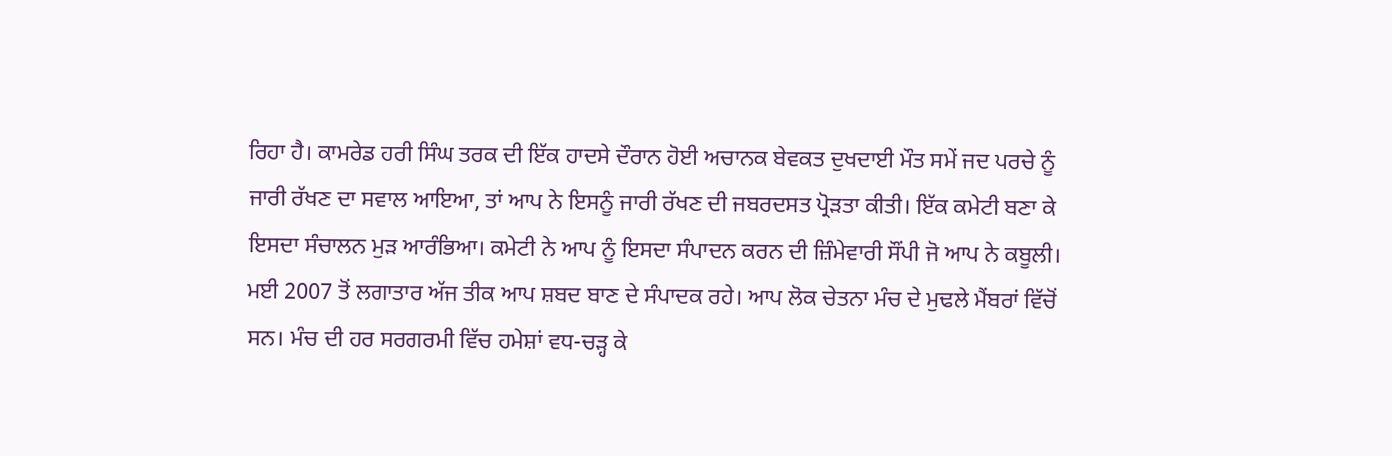ਰਿਹਾ ਹੈ। ਕਾਮਰੇਡ ਹਰੀ ਸਿੰਘ ਤਰਕ ਦੀ ਇੱਕ ਹਾਦਸੇ ਦੌਰਾਨ ਹੋਈ ਅਚਾਨਕ ਬੇਵਕਤ ਦੁਖਦਾਈ ਮੌਤ ਸਮੇਂ ਜਦ ਪਰਚੇ ਨੂੰ ਜਾਰੀ ਰੱਖਣ ਦਾ ਸਵਾਲ ਆਇਆ, ਤਾਂ ਆਪ ਨੇ ਇਸਨੂੰ ਜਾਰੀ ਰੱਖਣ ਦੀ ਜਬਰਦਸਤ ਪ੍ਰੋੜਤਾ ਕੀਤੀ। ਇੱਕ ਕਮੇਟੀ ਬਣਾ ਕੇ ਇਸਦਾ ਸੰਚਾਲਨ ਮੁੜ ਆਰੰਭਿਆ। ਕਮੇਟੀ ਨੇ ਆਪ ਨੂੰ ਇਸਦਾ ਸੰਪਾਦਨ ਕਰਨ ਦੀ ਜ਼ਿੰਮੇਵਾਰੀ ਸੌਂਪੀ ਜੋ ਆਪ ਨੇ ਕਬੂਲੀ। ਮਈ 2007 ਤੋਂ ਲਗਾਤਾਰ ਅੱਜ ਤੀਕ ਆਪ ਸ਼ਬਦ ਬਾਣ ਦੇ ਸੰਪਾਦਕ ਰਹੇ। ਆਪ ਲੋਕ ਚੇਤਨਾ ਮੰਚ ਦੇ ਮੁਢਲੇ ਮੈਂਬਰਾਂ ਵਿੱਚੋਂ ਸਨ। ਮੰਚ ਦੀ ਹਰ ਸਰਗਰਮੀ ਵਿੱਚ ਹਮੇਸ਼ਾਂ ਵਧ-ਚੜ੍ਹ ਕੇ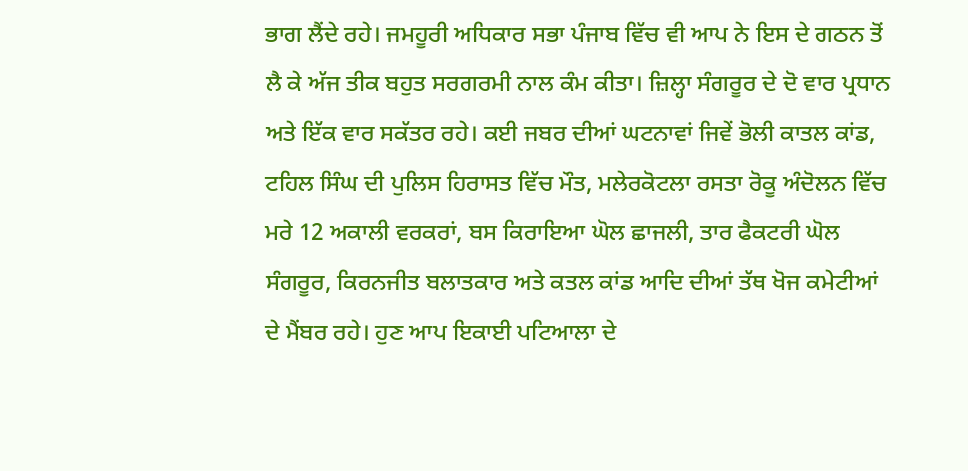ਭਾਗ ਲੈਂਦੇ ਰਹੇ। ਜਮਹੂਰੀ ਅਧਿਕਾਰ ਸਭਾ ਪੰਜਾਬ ਵਿੱਚ ਵੀ ਆਪ ਨੇ ਇਸ ਦੇ ਗਠਨ ਤੋਂ ਲੈ ਕੇ ਅੱਜ ਤੀਕ ਬਹੁਤ ਸਰਗਰਮੀ ਨਾਲ ਕੰਮ ਕੀਤਾ। ਜ਼ਿਲ੍ਹਾ ਸੰਗਰੂਰ ਦੇ ਦੋ ਵਾਰ ਪ੍ਰਧਾਨ ਅਤੇ ਇੱਕ ਵਾਰ ਸਕੱਤਰ ਰਹੇ। ਕਈ ਜਬਰ ਦੀਆਂ ਘਟਨਾਵਾਂ ਜਿਵੇਂ ਭੋਲੀ ਕਾਤਲ ਕਾਂਡ, ਟਹਿਲ ਸਿੰਘ ਦੀ ਪੁਲਿਸ ਹਿਰਾਸਤ ਵਿੱਚ ਮੌਤ, ਮਲੇਰਕੋਟਲਾ ਰਸਤਾ ਰੋਕੂ ਅੰਦੋਲਨ ਵਿੱਚ ਮਰੇ 12 ਅਕਾਲੀ ਵਰਕਰਾਂ, ਬਸ ਕਿਰਾਇਆ ਘੋਲ ਛਾਜਲੀ, ਤਾਰ ਫੈਕਟਰੀ ਘੋਲ ਸੰਗਰੂਰ, ਕਿਰਨਜੀਤ ਬਲਾਤਕਾਰ ਅਤੇ ਕਤਲ ਕਾਂਡ ਆਦਿ ਦੀਆਂ ਤੱਥ ਖੋਜ ਕਮੇਟੀਆਂ ਦੇ ਮੈਂਬਰ ਰਹੇ। ਹੁਣ ਆਪ ਇਕਾਈ ਪਟਿਆਲਾ ਦੇ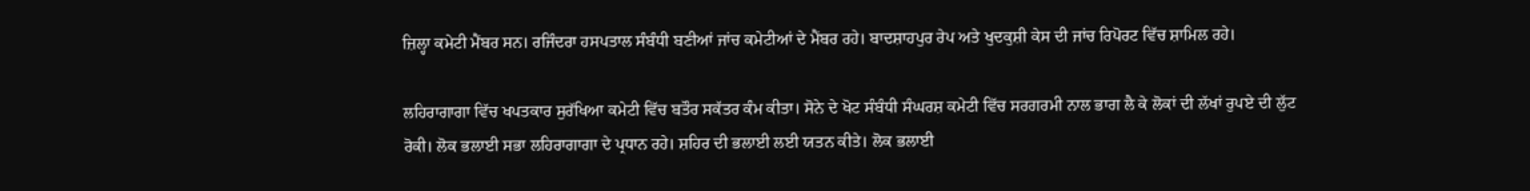ਜ਼ਿਲ੍ਹਾ ਕਮੇਟੀ ਮੈਂਬਰ ਸਨ। ਰਜਿੰਦਰਾ ਹਸਪਤਾਲ ਸੰਬੰਧੀ ਬਣੀਆਂ ਜਾਂਚ ਕਮੇਟੀਆਂ ਦੇ ਮੈਂਬਰ ਰਹੇ। ਬਾਦਸ਼ਾਹਪੁਰ ਰੇਪ ਅਤੇ ਖੁਦਕੁਸ਼ੀ ਕੇਸ ਦੀ ਜਾਂਚ ਰਿਪੋਰਟ ਵਿੱਚ ਸ਼ਾਮਿਲ ਰਹੇ।

ਲਹਿਰਾਗਾਗਾ ਵਿੱਚ ਖਪਤਕਾਰ ਸੁਰੱਖਿਆ ਕਮੇਟੀ ਵਿੱਚ ਬਤੌਰ ਸਕੱਤਰ ਕੰਮ ਕੀਤਾ। ਸੋਨੇ ਦੇ ਖੋਟ ਸੰਬੰਧੀ ਸੰਘਰਸ਼ ਕਮੇਟੀ ਵਿੱਚ ਸਰਗਰਮੀ ਨਾਲ ਭਾਗ ਲੈ ਕੇ ਲੋਕਾਂ ਦੀ ਲੱਖਾਂ ਰੁਪਏ ਦੀ ਲੁੱਟ ਰੋਕੀ। ਲੋਕ ਭਲਾਈ ਸਭਾ ਲਹਿਰਾਗਾਗਾ ਦੇ ਪ੍ਰਧਾਨ ਰਹੇ। ਸ਼ਹਿਰ ਦੀ ਭਲਾਈ ਲਈ ਯਤਨ ਕੀਤੇ। ਲੋਕ ਭਲਾਈ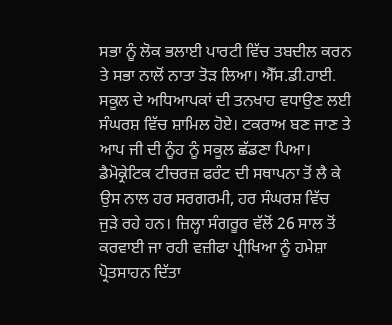ਸਭਾ ਨੂੰ ਲੋਕ ਭਲਾਈ ਪਾਰਟੀ ਵਿੱਚ ਤਬਦੀਲ ਕਰਨ ਤੇ ਸਭਾ ਨਾਲੋਂ ਨਾਤਾ ਤੋੜ ਲਿਆ। ਐੱਸ.ਡੀ.ਹਾਈ. ਸਕੂਲ ਦੇ ਅਧਿਆਪਕਾਂ ਦੀ ਤਨਖਾਹ ਵਧਾਉਣ ਲਈ ਸੰਘਰਸ਼ ਵਿੱਚ ਸ਼ਾਮਿਲ ਹੋਏ। ਟਕਰਾਅ ਬਣ ਜਾਣ ਤੇ ਆਪ ਜੀ ਦੀ ਨੂੰਹ ਨੂੰ ਸਕੂਲ ਛੱਡਣਾ ਪਿਆ। ਡੈਮੋਕ੍ਰੇਟਿਕ ਟੀਚਰਜ਼ ਫਰੰਟ ਦੀ ਸਥਾਪਨਾ ਤੋਂ ਲੈ ਕੇ ਉਸ ਨਾਲ ਹਰ ਸਰਗਰਮੀ, ਹਰ ਸੰਘਰਸ਼ ਵਿੱਚ ਜੁੜੇ ਰਹੇ ਹਨ। ਜ਼ਿਲ੍ਹਾ ਸੰਗਰੂਰ ਵੱਲੋਂ 26 ਸਾਲ ਤੋਂ ਕਰਵਾਈ ਜਾ ਰਹੀ ਵਜ਼ੀਫਾ ਪ੍ਰੀਖਿਆ ਨੂੰ ਹਮੇਸ਼ਾ ਪ੍ਰੋਤਸਾਹਨ ਦਿੱਤਾ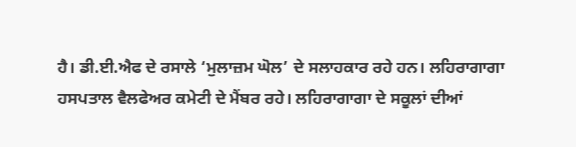ਹੈ। ਡੀ.ਈ.ਐਫ ਦੇ ਰਸਾਲੇ ‘ਮੁਲਾਜ਼ਮ ਘੋਲ’ ਦੇ ਸਲਾਹਕਾਰ ਰਹੇ ਹਨ। ਲਹਿਰਾਗਾਗਾ ਹਸਪਤਾਲ ਵੈਲਫੇਅਰ ਕਮੇਟੀ ਦੇ ਮੈਂਬਰ ਰਹੇ। ਲਹਿਰਾਗਾਗਾ ਦੇ ਸਕੂਲਾਂ ਦੀਆਂ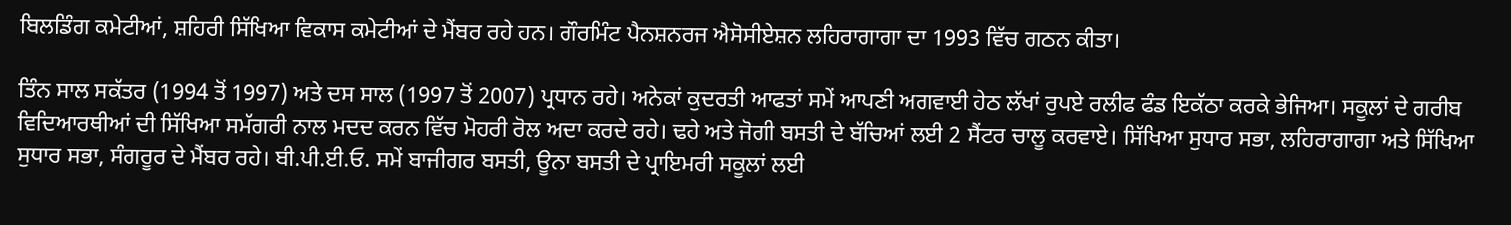ਬਿਲਡਿੰਗ ਕਮੇਟੀਆਂ, ਸ਼ਹਿਰੀ ਸਿੱਖਿਆ ਵਿਕਾਸ ਕਮੇਟੀਆਂ ਦੇ ਮੈਂਬਰ ਰਹੇ ਹਨ। ਗੌਰਮਿੰਟ ਪੈਨਸ਼ਨਰਜ ਐਸੋਸੀਏਸ਼ਨ ਲਹਿਰਾਗਾਗਾ ਦਾ 1993 ਵਿੱਚ ਗਠਨ ਕੀਤਾ।

ਤਿੰਨ ਸਾਲ ਸਕੱਤਰ (1994 ਤੋਂ 1997) ਅਤੇ ਦਸ ਸਾਲ (1997 ਤੋਂ 2007) ਪ੍ਰਧਾਨ ਰਹੇ। ਅਨੇਕਾਂ ਕੁਦਰਤੀ ਆਫਤਾਂ ਸਮੇਂ ਆਪਣੀ ਅਗਵਾਈ ਹੇਠ ਲੱਖਾਂ ਰੁਪਏ ਰਲੀਫ ਫੰਡ ਇਕੱਠਾ ਕਰਕੇ ਭੇਜਿਆ। ਸਕੂਲਾਂ ਦੇ ਗਰੀਬ ਵਿਦਿਆਰਥੀਆਂ ਦੀ ਸਿੱਖਿਆ ਸਮੱਗਰੀ ਨਾਲ ਮਦਦ ਕਰਨ ਵਿੱਚ ਮੋਹਰੀ ਰੋਲ ਅਦਾ ਕਰਦੇ ਰਹੇ। ਢਹੇ ਅਤੇ ਜੋਗੀ ਬਸਤੀ ਦੇ ਬੱਚਿਆਂ ਲਈ 2 ਸੈਂਟਰ ਚਾਲੂ ਕਰਵਾਏ। ਸਿੱਖਿਆ ਸੁਧਾਰ ਸਭਾ, ਲਹਿਰਾਗਾਗਾ ਅਤੇ ਸਿੱਖਿਆ ਸੁਧਾਰ ਸਭਾ, ਸੰਗਰੂਰ ਦੇ ਮੈਂਬਰ ਰਹੇ। ਬੀ.ਪੀ.ਈ.ਓ. ਸਮੇਂ ਬਾਜੀਗਰ ਬਸਤੀ, ਊਨਾ ਬਸਤੀ ਦੇ ਪ੍ਰਾਇਮਰੀ ਸਕੂਲਾਂ ਲਈ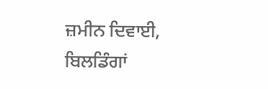ਜ਼ਮੀਨ ਦਿਵਾਈ, ਬਿਲਡਿੰਗਾਂ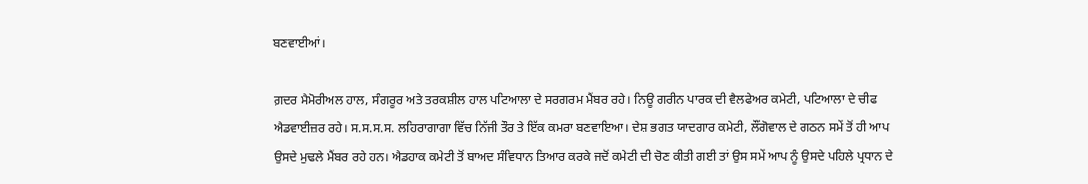ਬਣਵਾਈਆਂ।

ਗ਼ਦਰ ਮੈਮੋਰੀਅਲ ਹਾਲ, ਸੰਗਰੂਰ ਅਤੇ ਤਰਕਸ਼ੀਲ ਹਾਲ ਪਟਿਆਲਾ ਦੇ ਸਰਗਰਮ ਮੈਂਬਰ ਰਹੇ। ਨਿਊ ਗਰੀਨ ਪਾਰਕ ਦੀ ਵੈਲਫੇਅਰ ਕਮੇਟੀ, ਪਟਿਆਲਾ ਦੇ ਚੀਫ ਐਡਵਾਈਜ਼ਰ ਰਹੇ। ਸ.ਸ.ਸ.ਸ. ਲਹਿਰਾਗਾਗਾ ਵਿੱਚ ਨਿੱਜੀ ਤੌਰ ਤੇ ਇੱਕ ਕਮਰਾ ਬਣਵਾਇਆ। ਦੇਸ਼ ਭਗਤ ਯਾਦਗਾਰ ਕਮੇਟੀ, ਲੌਂਗੋਵਾਲ ਦੇ ਗਠਨ ਸਮੇਂ ਤੋਂ ਹੀ ਆਪ ਉਸਦੇ ਮੁਢਲੇ ਮੈਂਬਰ ਰਹੇ ਹਨ। ਐਡਹਾਕ ਕਮੇਟੀ ਤੋਂ ਬਾਅਦ ਸੰਵਿਧਾਨ ਤਿਆਰ ਕਰਕੇ ਜਦੋਂ ਕਮੇਟੀ ਦੀ ਚੋਣ ਕੀਤੀ ਗਈ ਤਾਂ ਉਸ ਸਮੇਂ ਆਪ ਨੂੰ ਉਸਦੇ ਪਹਿਲੇ ਪ੍ਰਧਾਨ ਦੇ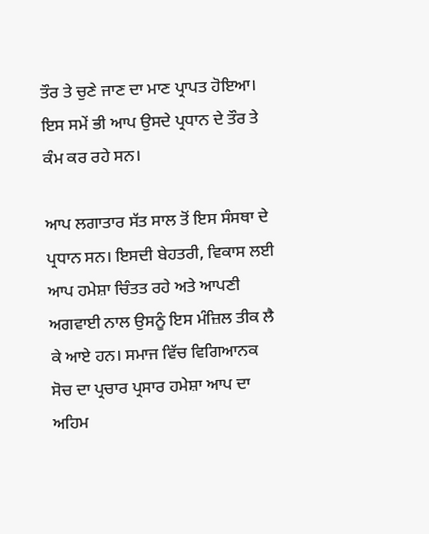ਤੌਰ ਤੇ ਚੁਣੇ ਜਾਣ ਦਾ ਮਾਣ ਪ੍ਰਾਪਤ ਹੋਇਆ। ਇਸ ਸਮੇਂ ਭੀ ਆਪ ਉਸਦੇ ਪ੍ਰਧਾਨ ਦੇ ਤੌਰ ਤੇ ਕੰਮ ਕਰ ਰਹੇ ਸਨ।

ਆਪ ਲਗਾਤਾਰ ਸੱਤ ਸਾਲ ਤੋਂ ਇਸ ਸੰਸਥਾ ਦੇ ਪ੍ਰਧਾਨ ਸਨ। ਇਸਦੀ ਬੇਹਤਰੀ, ਵਿਕਾਸ ਲਈ ਆਪ ਹਮੇਸ਼ਾ ਚਿੰਤਤ ਰਹੇ ਅਤੇ ਆਪਣੀ ਅਗਵਾਈ ਨਾਲ ਉਸਨੂੰ ਇਸ ਮੰਜ਼ਿਲ ਤੀਕ ਲੈ ਕੇ ਆਏ ਹਨ। ਸਮਾਜ ਵਿੱਚ ਵਿਗਿਆਨਕ ਸੋਚ ਦਾ ਪ੍ਰਚਾਰ ਪ੍ਰਸਾਰ ਹਮੇਸ਼ਾ ਆਪ ਦਾ ਅਹਿਮ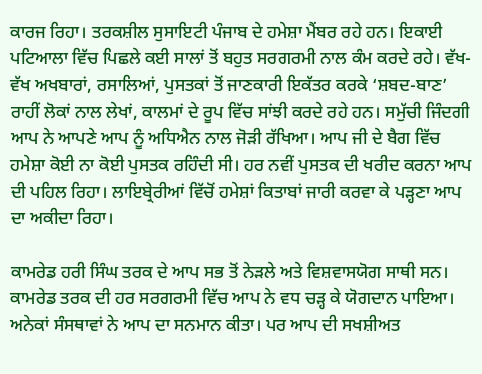ਕਾਰਜ ਰਿਹਾ। ਤਰਕਸ਼ੀਲ ਸੁਸਾਇਟੀ ਪੰਜਾਬ ਦੇ ਹਮੇਸ਼ਾ ਮੈਂਬਰ ਰਹੇ ਹਨ। ਇਕਾਈ ਪਟਿਆਲਾ ਵਿੱਚ ਪਿਛਲੇ ਕਈ ਸਾਲਾਂ ਤੋਂ ਬਹੁਤ ਸਰਗਰਮੀ ਨਾਲ ਕੰਮ ਕਰਦੇ ਰਹੇ। ਵੱਖ-ਵੱਖ ਅਖਬਾਰਾਂ, ਰਸਾਲਿਆਂ, ਪੁਸਤਕਾਂ ਤੋਂ ਜਾਣਕਾਰੀ ਇਕੱਤਰ ਕਰਕੇ ‘ਸ਼ਬਦ-ਬਾਣ’ ਰਾਹੀਂ ਲੋਕਾਂ ਨਾਲ ਲੇਖਾਂ, ਕਾਲਮਾਂ ਦੇ ਰੂਪ ਵਿੱਚ ਸਾਂਝੀ ਕਰਦੇ ਰਹੇ ਹਨ। ਸਮੁੱਚੀ ਜਿੰਦਗੀ ਆਪ ਨੇ ਆਪਣੇ ਆਪ ਨੂੰ ਅਧਿਐਨ ਨਾਲ ਜੋੜੀ ਰੱਖਿਆ। ਆਪ ਜੀ ਦੇ ਬੈਗ ਵਿੱਚ ਹਮੇਸ਼ਾ ਕੋਈ ਨਾ ਕੋਈ ਪੁਸਤਕ ਰਹਿੰਦੀ ਸੀ। ਹਰ ਨਵੀਂ ਪੁਸਤਕ ਦੀ ਖਰੀਦ ਕਰਨਾ ਆਪ ਦੀ ਪਹਿਲ ਰਿਹਾ। ਲਾਇਬ੍ਰੇਰੀਆਂ ਵਿੱਚੋਂ ਹਮੇਸ਼ਾਂ ਕਿਤਾਬਾਂ ਜਾਰੀ ਕਰਵਾ ਕੇ ਪੜ੍ਹਣਾ ਆਪ ਦਾ ਅਕੀਦਾ ਰਿਹਾ।

ਕਾਮਰੇਡ ਹਰੀ ਸਿੰਘ ਤਰਕ ਦੇ ਆਪ ਸਭ ਤੋਂ ਨੇੜਲੇ ਅਤੇ ਵਿਸ਼ਵਾਸਯੋਗ ਸਾਥੀ ਸਨ। ਕਾਮਰੇਡ ਤਰਕ ਦੀ ਹਰ ਸਰਗਰਮੀ ਵਿੱਚ ਆਪ ਨੇ ਵਧ ਚੜ੍ਹ ਕੇ ਯੋਗਦਾਨ ਪਾਇਆ। ਅਨੇਕਾਂ ਸੰਸਥਾਵਾਂ ਨੇ ਆਪ ਦਾ ਸਨਮਾਨ ਕੀਤਾ। ਪਰ ਆਪ ਦੀ ਸਖਸ਼ੀਅਤ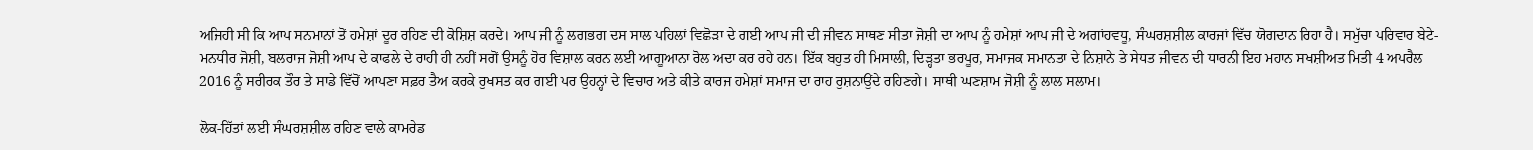ਅਜਿਹੀ ਸੀ ਕਿ ਆਪ ਸਨਮਾਨਾਂ ਤੋਂ ਹਮੇਸ਼ਾਂ ਦੂਰ ਰਹਿਣ ਦੀ ਕੋਸ਼ਿਸ਼ ਕਰਦੇ। ਆਪ ਜੀ ਨੂੰ ਲਗਭਗ ਦਸ ਸਾਲ ਪਹਿਲਾਂ ਵਿਛੋੜਾ ਦੇ ਗਈ ਆਪ ਜੀ ਦੀ ਜੀਵਨ ਸਾਥਣ ਸੀਤਾ ਜੋਸ਼ੀ ਦਾ ਆਪ ਨੂੰ ਹਮੇਸ਼ਾਂ ਆਪ ਜੀ ਦੇ ਅਗਾਂਹਵਧੂ, ਸੰਘਰਸ਼ਸ਼ੀਲ ਕਾਰਜਾਂ ਵਿੱਚ ਯੋਗਦਾਨ ਰਿਹਾ ਹੈ। ਸਮੁੱਚਾ ਪਰਿਵਾਰ ਬੇਟੇ-ਮਨਧੀਰ ਜੋਸ਼ੀ, ਬਲਰਾਜ ਜੋਸ਼ੀ ਆਪ ਦੇ ਕਾਫਲੇ ਦੇ ਰਾਹੀ ਹੀ ਨਹੀਂ ਸਗੋਂ ਉਸਨੂੰ ਹੋਰ ਵਿਸ਼ਾਲ ਕਰਨ ਲਈ ਆਗੂਆਨਾ ਰੋਲ ਅਦਾ ਕਰ ਰਹੇ ਹਨ। ਇੱਕ ਬਹੁਤ ਹੀ ਮਿਸਾਲੀ, ਦਿੜ੍ਹਤਾ ਭਰਪੂਰ, ਸਮਾਜਕ ਸਮਾਨਤਾ ਦੇ ਨਿਸ਼ਾਨੇ ਤੇ ਸੇਧਤ ਜੀਵਨ ਦੀ ਧਾਰਨੀ ਇਹ ਮਹਾਨ ਸਖਸ਼ੀਅਤ ਮਿਤੀ 4 ਅਪਰੈਲ 2016 ਨੂੰ ਸਰੀਰਕ ਤੌਰ ਤੇ ਸਾਡੇ ਵਿੱਚੋਂ ਆਪਣਾ ਸਫ਼ਰ ਤੈਅ ਕਰਕੇ ਰੁਖਸਤ ਕਰ ਗਈ ਪਰ ਉਹਨ੍ਹਾਂ ਦੇ ਵਿਚਾਰ ਅਤੇ ਕੀਤੇ ਕਾਰਜ ਹਮੇਸ਼ਾਂ ਸਮਾਜ ਦਾ ਰਾਹ ਰੁਸ਼ਨਾਉਂਦੇ ਰਹਿਣਗੇ। ਸਾਥੀ ਘਣਸ਼ਾਮ ਜੋਸ਼ੀ ਨੂੰ ਲਾਲ ਸਲਾਮ।

ਲੋਕ-ਹਿੱਤਾਂ ਲਈ ਸੰਘਰਸ਼ਸ਼ੀਲ ਰਹਿਣ ਵਾਲੇ ਕਾਮਰੇਡ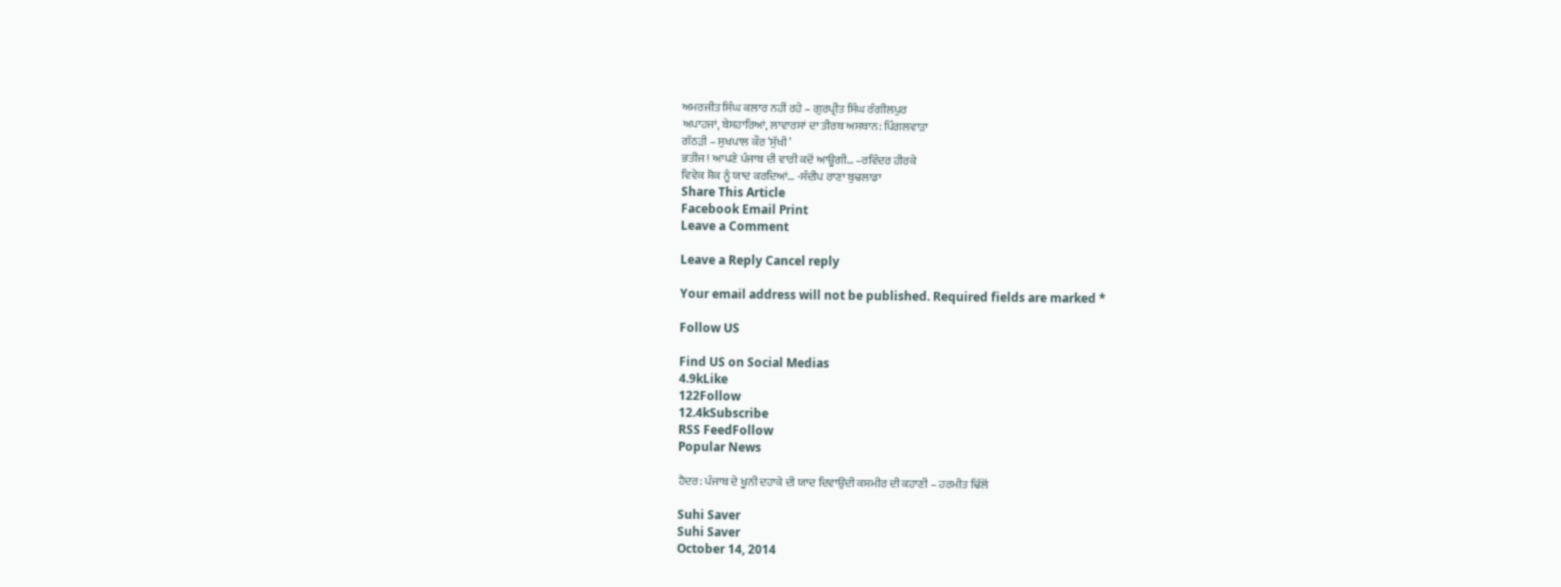ਅਮਰਜੀਤ ਸਿੰਘ ਕਲਾਰ ਨਹੀਂ ਰਹੇ – ਗੁਰਪ੍ਰੀਤ ਸਿੰਘ ਰੰਗੀਲਪੁਰ
ਅਪਾਹਜਾਂ, ਬੇਸਹਾਰਿਆਂ, ਲਾਵਾਰਸਾਂ ਦਾ ਤੀਰਥ ਅਸਥਾਨ: ਪਿੰਗਲਵਾੜਾ
ਗੱਠੜੀ – ਸੁਖਪਾਲ ਕੌਰ ‘ਸੁੱਖੀ’
ਭਤੀਜ! ਆਪਣੇ ਪੰਜਾਬ ਦੀ ਵਾਰੀ ਕਦੋਂ ਆਊਗੀ… –ਰਵਿੰਦਰ ਹੀਰਕੇ
ਵਿਵੇਕ ਸ਼ੋਕ ਨੂੰ ਯਾਦ ਕਰਦਿਆਂ… -ਸੰਦੀਪ ਰਾਣਾ ਬੁਢਲਾਡਾ
Share This Article
Facebook Email Print
Leave a Comment

Leave a Reply Cancel reply

Your email address will not be published. Required fields are marked *

Follow US

Find US on Social Medias
4.9kLike
122Follow
12.4kSubscribe
RSS FeedFollow
Popular News

ਹੈਦਰ: ਪੰਜਾਬ ਦੇ ਖੂਨੀ ਦਹਾਕੇ ਦੀ ਯਾਦ ਦਿਵਾਉਂਦੀ ਕਸ਼ਮੀਰ ਦੀ ਕਹਾਣੀ – ਹਰਮੀਤ ਢਿੱਲੋਂ

Suhi Saver
Suhi Saver
October 14, 2014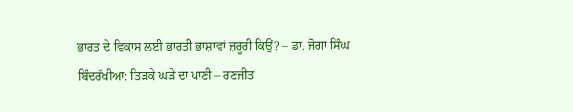ਭਾਰਤ ਦੇ ਵਿਕਾਸ ਲਈ ਭਾਰਤੀ ਭਾਸ਼ਾਵਾਂ ਜ਼ਰੂਰੀ ਕਿਉਂ? – ਡਾ. ਜੋਗਾ ਸਿੰਘ
ਬਿੰਦਰੱਖੀਆ: ਤਿੜਕੇ ਘੜੇ ਦਾ ਪਾਣੀ – ਰਣਜੀਤ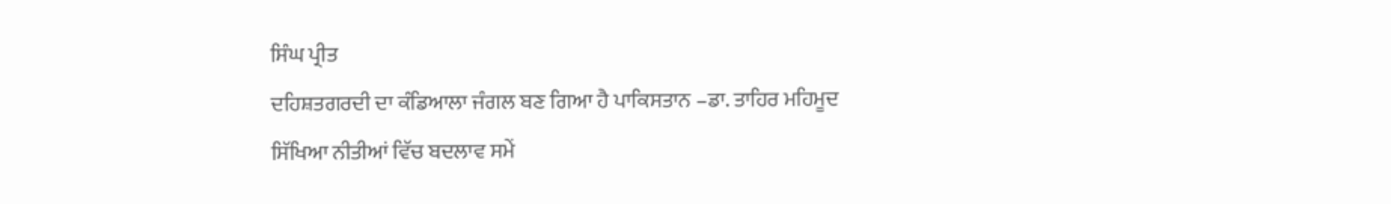ਸਿੰਘ ਪ੍ਰੀਤ
ਦਹਿਸ਼ਤਗਰਦੀ ਦਾ ਕੰਡਿਆਲਾ ਜੰਗਲ ਬਣ ਗਿਆ ਹੈ ਪਾਕਿਸਤਾਨ –ਡਾ. ਤਾਹਿਰ ਮਹਿਮੂਦ
ਸਿੱਖਿਆ ਨੀਤੀਆਂ ਵਿੱਚ ਬਦਲਾਵ ਸਮੇਂ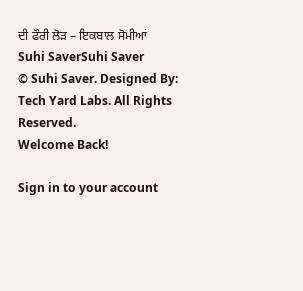ਦੀ ਫੌਰੀ ਲੋੜ – ਇਕਬਾਲ ਸੋਮੀਆਂ
Suhi SaverSuhi Saver
© Suhi Saver. Designed By: Tech Yard Labs. All Rights Reserved.
Welcome Back!

Sign in to your account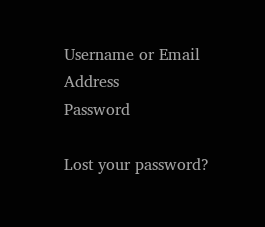Username or Email Address
Password

Lost your password?